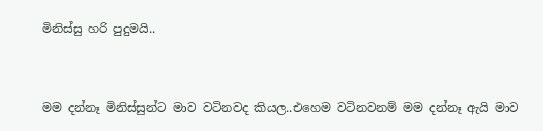මිනිස්සු හරි පුදුමයි..


මම දන්නෑ මිනිස්සුන්ට මාව වටිනවද කියල..එහෙම වටිනවනම් මම දන්නෑ ඇයි මාව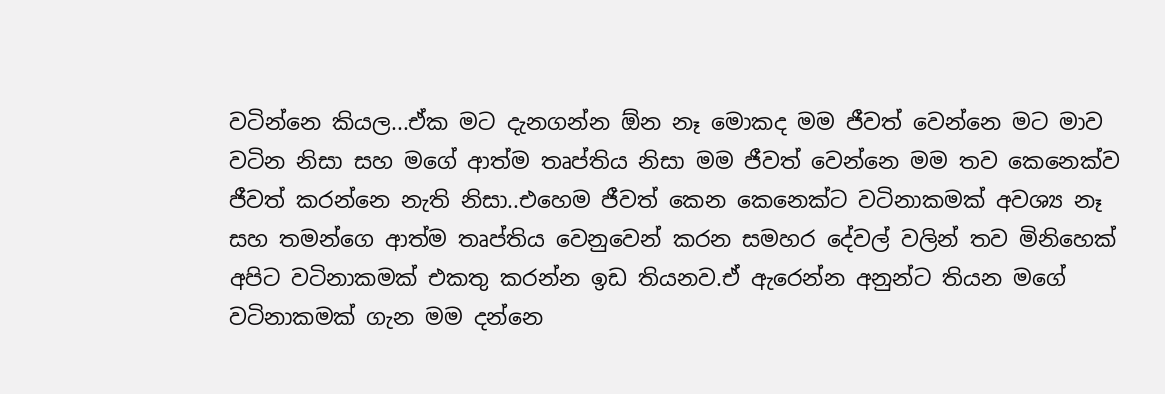වටින්නෙ කියල...ඒක මට දැනගන්න ඕන නෑ මොකද මම ජීවත් වෙන්නෙ මට මාව වටින නිසා සහ මගේ ආත්ම තෘප්තිය නිසා මම ජීවත් වෙන්නෙ මම තව කෙනෙක්ව ජීවත් කරන්නෙ නැති නිසා..එහෙම ජීවත් කෙන කෙනෙක්ට වටිනාකමක් අවශ්‍ය නෑ සහ තමන්ගෙ ආත්ම තෘප්තිය වෙනුවෙන් කරන සමහර දේවල් වලින් තව මිනිහෙක් අපිට වටිනාකමක් එකතු කරන්න ඉඩ තියනව.ඒ ඇරෙන්න අනුන්ට තියන මගේ වටිනාකමක් ගැන මම දන්නෙ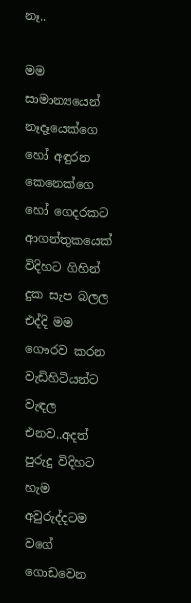නෑ..

මම සාමාන්‍යයෙන් නෑදෑයෙක්ගෙ හෝ අඳුරන කෙනෙක්ගෙ හෝ ගෙදරකට ආගන්තුකයෙක් විදිහට ගිහින් දුක සැප බලල එද්දි මම ගෞරව කරන වැඩිහිටියන්ට වැඳල එනව..අදත් පුරුදු විදිහට හැම අවුරුද්දටම වගේ ගොඩවෙන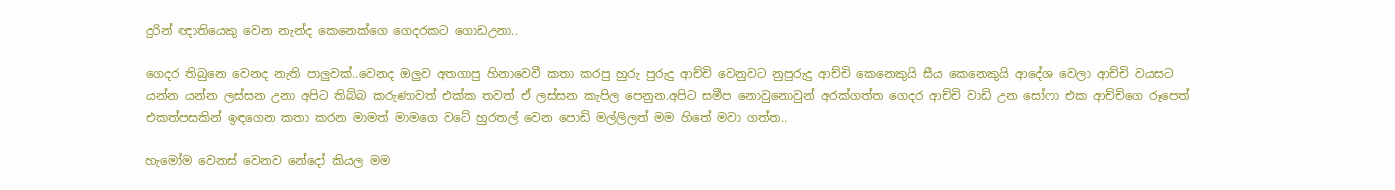දුරින් ඥාතියෙකු වෙන නැන්ද කෙනෙක්ගෙ ගෙදරකට ගොඩඋනා..

ගෙදර තිබුනෙ වෙනද නැති පාලුවක්..වෙනද ඔලුව අතගාපු හිනාවෙවී කතා කරපු හුරු පුරුදු ආච්චි වෙනුවට නුපුරුදු ආච්චි කෙනෙකුයි සීය කෙනෙකුයි ආදේශ වෙලා ආච්චි වයසට යන්න යන්න ලස්සන උනා අපිට තිබ්බ කරුණාවත් එක්ක තවත් ඒ ලස්සන කැපිල පෙනුන.අපිට සමීප නොවුනොවුන් අරක්ගත්ත ගෙදර ආච්චි වාඩි උන සෝෆා එක ආච්චිගෙ රූපෙත් එකත්පසකින් ඉඳගෙන කතා කරන මාමත් මාමගෙ වටේ හුරතල් වෙන පොඩි මල්ලිලත් මම හිතේ මවා ගත්ත..

හැමෝම වෙනස් වෙනව නේදෝ කියල මම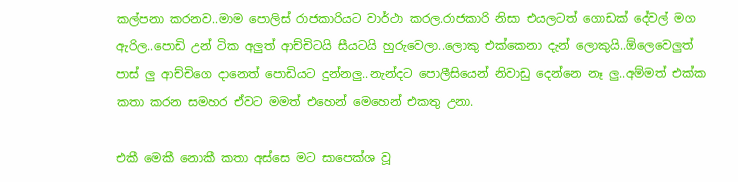කල්පනා කරනව..මාම පොලිස් රාජකාරියට වාර්ථා කරල.රාජකාරි නිසා එයලටත් ගොඩක් දේවල් මග ඇරිල..පොඩි උන් ටික අලුත් ආච්චිටයි සීයටයි හුරුවෙලා..ලොකු එක්කෙනා දැන් ලොකුයි..ඕලෙවෙලුත් පාස් ලු ආච්චිගෙ දානෙත් පොඩියට දුන්නලු..නැන්දට පොලීසියෙන් නිවාඩු දෙන්නෙ නෑ ලු..අම්මත් එක්ක කතා කරන සමහර ඒවට මමත් එහෙන් මෙහෙන් එකතු උනා.

එකී මෙකී නොකී කතා අස්සෙ මට සාපෙක්ශ වූ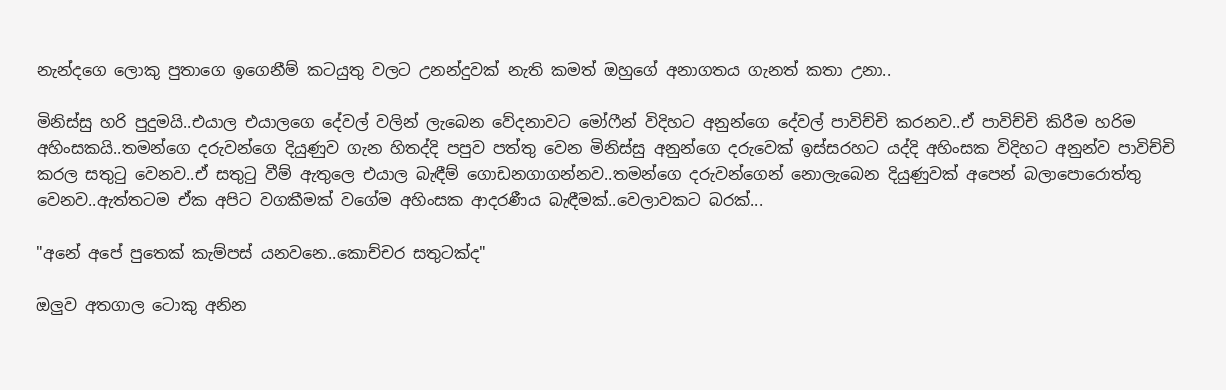නැන්දගෙ ලොකු පුතාගෙ ඉගෙනීම් කටයුතු වලට උනන්දුවක් නැති කමත් ඔහුගේ අනාගතය ගැනත් කතා උනා..

මිනිස්සු හරි පුදුමයි..එයාල එයාලගෙ දේවල් වලින් ලැබෙන වේදනාවට මෝෆීන් විදිහට අනුන්ගෙ දේවල් පාවිච්චි කරනව..ඒ පාවිච්චි කිරීම හරිම අහිංසකයි..තමන්ගෙ දරුවන්ගෙ දියුණුව ගැන හිතද්දි පපුව පත්‍තු වෙන මිනිස්සු අනුන්ගෙ දරුවෙක් ඉස්සරහට යද්දි අහිංසක විදිහට අනුන්ව පාවිච්චි කරල සතුටු වෙනව..ඒ සතුටු වීම් ඇතුලෙ එයාල බැඳීම් ගොඩනගාගන්නව..තමන්ගෙ දරුවන්ගෙන් නොලැබෙන දියුණුවක් අපෙන් බලාපොරොත්තු වෙනව..ඇත්තටම ඒක අපිට වගකීමක් වගේම අහිංසක ආදරණීය බැඳීමක්..වෙලාවකට බරක්...

"අනේ අපේ පුතෙක් කැම්පස් යනවනෙ..කොච්චර සතුටක්ද"

ඔලුව අතගාල ටොකු අනින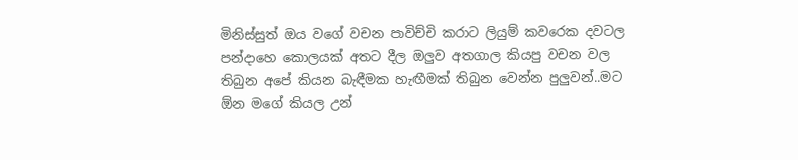මිනිස්සුත් ඔය වගේ වචන පාවිච්චි කරාට ලියුම් කවරෙක දවටල පන්දාහෙ කොලයක් අතට දීල ඔලුව අතගාල කියපු වචන වල තිබුන අපේ කියන බැඳීමක හැඟීමක් තිබුන වෙන්න පුලුවන්..මට ඕන මගේ කියල උන්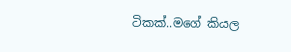ටිකක්..මගේ කියල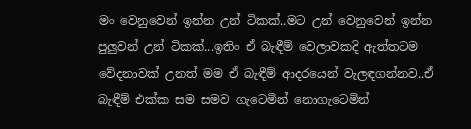මං වෙනුවෙන් ඉන්න උන් ටිකක්..මට උන් වෙනුවෙන් ඉන්න පුලුවන් උන් ටිකක්...ඉතිං ඒ බැඳීම් වෙලාවකදි ඇත්තටම වේදනාවක් උනත් මම ඒ බැඳීම් ආදරයෙන් වැලඳගන්නව..ඒ බැඳීම් එක්ක සම සමව ගැටෙමින් නොගැටෙමින්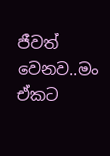ජීවත් වෙනව..මං ඒකට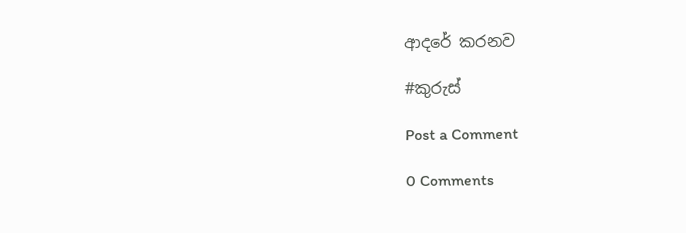ආදරේ කරනව

#කුරුස්

Post a Comment

0 Comments